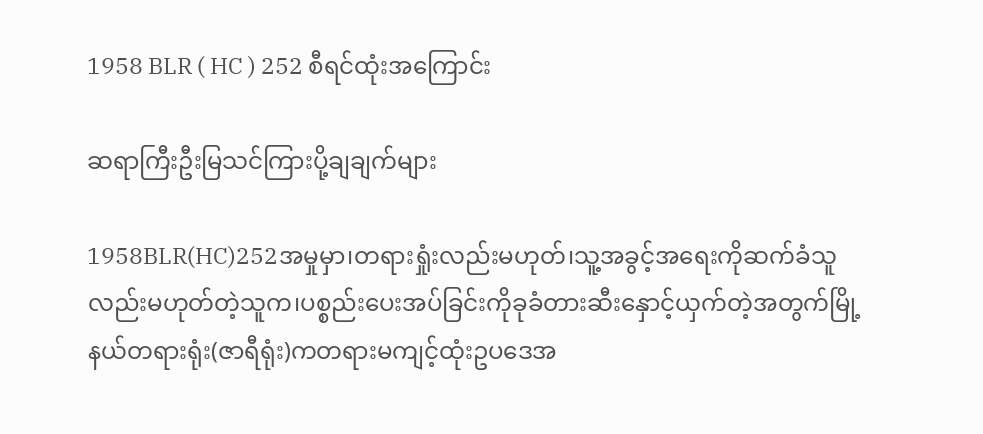1958 BLR ( HC ) 252 စီရင်ထုံးအကြောင်း

ဆရာကြီးဦးမြသင်ကြားပို့ချချက်များ

1958BLR(HC)252အမှုမှာ၊တရားရှုံးလည်းမဟုတ်၊သူ့အခွင့်အရေးကိုဆက်ခံသူလည်းမဟုတ်တဲ့သူက၊ပစ္စည်းပေးအပ်ခြင်းကိုခုခံတားဆီးနှောင့်ယှက်တဲ့အတွက်မြို့နယ်တရားရုံး(ဇာရီရုံး)ကတရားမကျင့်ထုံးဥပဒေအ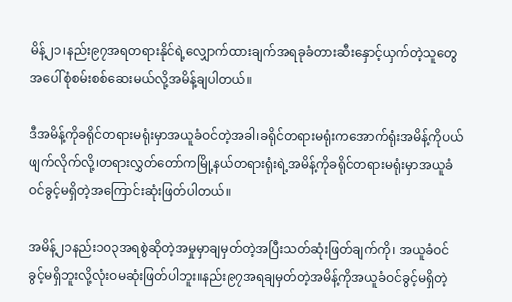မိန့်၂၁၊နည်း၉၇အရတရားနိုင်ရဲ့လျှောက်ထားချက်အရခုခံတားဆီးနှောင့်ယှက်တဲ့သူတွေအပေါ်စုံစမ်းစစ်ဆေးမယ်လို့အမိန့်ချပါတယ်။

ဒီအမိန့်ကိုခရိုင်တရားမရုံးမှာအယူခံဝင်တဲ့အခါ၊ခရိုင်တရားမရုံးကအောက်ရုံးအမိန့်ကိုပယ်ဖျက်လိုက်လို့၊တရားလွှတ်တော်ကမြို့နယ်တရားရုံးရဲ့အမိန့်ကိုခရိုင်တရားမရုံးမှာအယူခံဝင်ခွင့်မရှိတဲ့အကြောင်းဆုံးဖြတ်ပါတယ်။

အမိန့်၂၁နည်း၁၀၃အရစွဲဆိုတဲ့အမှုမှာချမှတ်တဲ့အပြီးသတ်ဆုံးဖြတ်ချက်ကို၊ အယူခံဝင်ခွင့်မရှိဘူးလို့လုံးဝမဆုံးဖြတ်ပါဘူး။နည်း၉၇အရချမှတ်တဲ့အမိန့်ကိုအယူခံဝင်ခွင့်မရှိတဲ့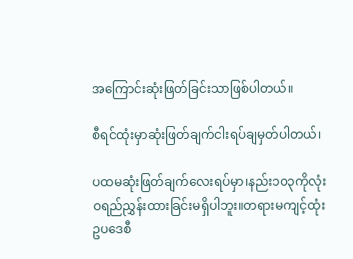အကြောင်းဆုံးဖြတ်ခြင်းသာဖြစ်ပါတယ်။

စီရင်ထုံးမှာဆုံးဖြတ်ချက်ငါးရပ်ချမှတ်ပါတယ်၊

ပထမဆုံးဖြတ်ချက်လေးရပ်မှာ၊နည်း၁၀၃ကိုလုံးဝရည်ညွှန်းထားခြင်းမရှိပါဘူး။တရားမကျင့်ထုံးဥပဒေစီ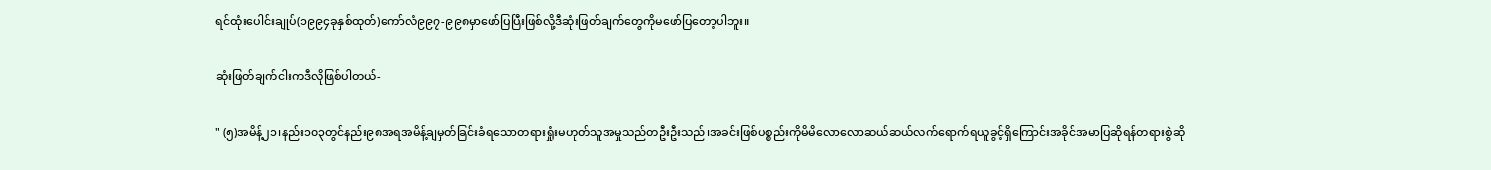ရင်ထုံးပေါင်းချုပ်(၁၉၉၄ခုနှစ်ထုတ်)ကော်လံ၉၉၇-၉၉၈မှာဖော်ပြပြီးဖြစ်လို့ဒီဆုံးဖြတ်ချက်တွေကိုမဖော်ပြတော့ပါဘူး။

ဆုံးဖြတ်ချက်ငါးကဒီလိုဖြစ်ပါတယ်-

" (၅)အမိန့်၂၁၊နည်း၁၀၃တွင်နည်း၉၈အရအမိန့်ချမှတ်ခြင်းခံရသောတရားရှုံးမဟုတ်သူအမှုသည်တဦးဦးသည်၊အခင်းဖြစ်ပစ္စည်းကိုမိမိလောလောဆယ်ဆယ်လက်ရောက်ရယူခွင့်ရှိကြောင်းအခိုင်အမာပြဆိုရန်တရားစွဲဆို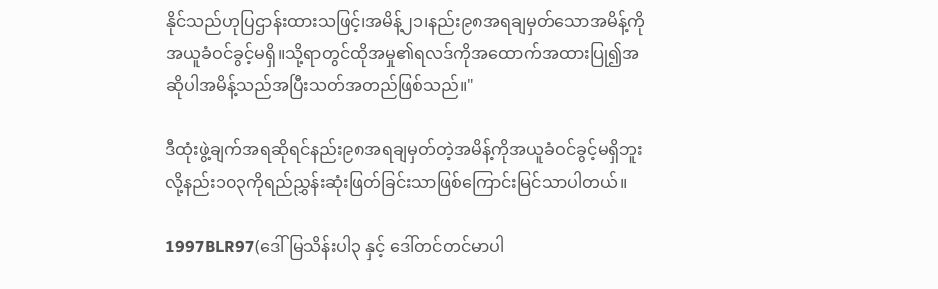နိုင်သည်ဟုပြဌာန်းထားသဖြင့်၊အမိန့်၂၁၊နည်း၉၈အရချမှတ်သောအမိန့်ကိုအယူခံဝင်ခွင့်မရှိ။သို့ရာတွင်ထိုအမှု၏ရလဒ်ကိုအထောက်အထားပြု၍အဆိုပါအမိန့်သည်အပြီးသတ်အတည်ဖြစ်သည်။"

ဒီထုံးဖွဲ့ချက်အရဆိုရင်နည်း၉၈အရချမှတ်တဲ့အမိန့်ကိုအယူခံဝင်ခွင့်မရှိဘူးလို့နည်း၁၀၃ကိုရည်ညွှန်းဆုံးဖြတ်ခြင်းသာဖြစ်ကြောင်းမြင်သာပါတယ်။

1997BLR97(ဒေါ်မြသိန်းပါ၃ နှင့် ဒေါ်တင်တင်မာပါ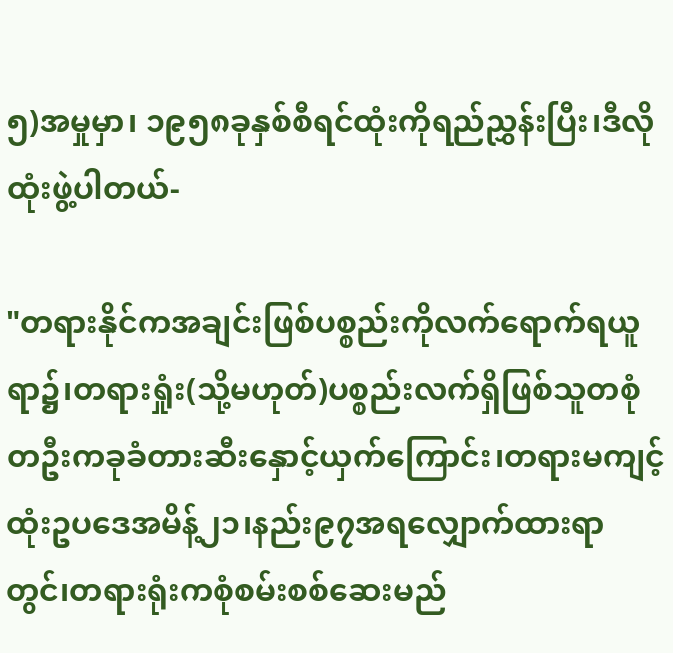၅)အမှုမှာ၊ ၁၉၅၈ခုနှစ်စီရင်ထုံးကိုရည်ညွှန်းပြီး၊ဒီလိုထုံးဖွဲ့ပါတယ်-

"တရားနိုင်ကအချင်းဖြစ်ပစ္စည်းကိုလက်ရောက်ရယူရာ၌၊တရားရှုံး(သို့မဟုတ်)ပစ္စည်းလက်ရှိဖြစ်သူတစုံတဦးကခုခံတားဆီးနှောင့်ယှက်ကြောင်း၊တရားမကျင့်ထုံးဥပဒေအမိန့်၂၁၊နည်း၉၇အရလျှောက်ထားရာတွင်၊တရားရုံးကစုံစမ်းစစ်ဆေးမည်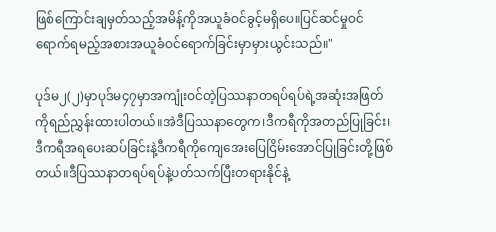ဖြစ်ကြောင်းချမှတ်သည့်အမိန့်ကိုအယူခံဝင်ခွင့်မရှိပေ။ပြင်ဆင်မှုဝင်ရောက်ရမည့်အစားအယူခံဝင်ရောက်ခြင်းမှာမှားယွင်းသည်။"

ပုဒ်မ၂(၂)မှာပုဒ်မ၄၇မှာအကျုံးဝင်တဲ့ပြဿနာတရပ်ရပ်ရဲ့အဆုံးအဖြတ်ကိုရည်ညွှန်းထားပါတယ်။အဲဒီပြဿနာတွေက၊ဒီကရီကိုအတည်ပြုခြင်း၊ဒီကရီအရပေးဆပ်ခြင်းနဲ့ဒီကရီကိုကျေအေးပြေငြိမ်းအောင်ပြုခြင်းတို့ဖြစ်တယ်။ဒီပြဿနာတရပ်ရပ်နဲ့ပတ်သက်ပြီးတရားနိုင်နဲ့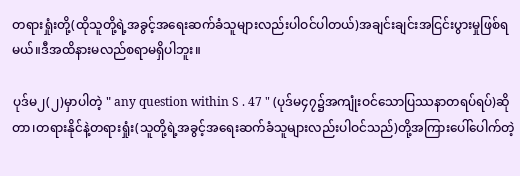တရားရှုံးတို့(ထိုသူတို့ရဲ့အခွင့်အရေးဆက်ခံသူများလည်းပါဝင်ပါတယ်)အချင်းချင်းအငြင်းပွားမှုဖြစ်ရမယ်။ဒီအထိနားမလည်စရာမရှိပါဘူး။

ပုဒ်မ၂(၂)မှာပါတဲ့ " any question within S . 47 " (ပုဒ်မ၄၇၌အကျုံးဝင်သောပြဿနာတရပ်ရပ်)ဆိုတာ၊တရားနိုင်နဲ့တရားရှုံး(သူတို့ရဲ့အခွင့်အရေးဆက်ခံသူများလည်းပါဝင်သည်)တို့အကြားပေါ်ပေါက်တဲ့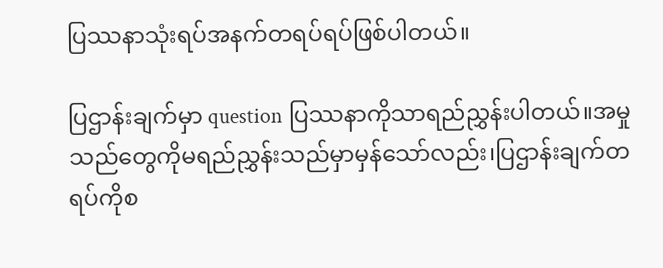ပြဿနာသုံးရပ်အနက်တရပ်ရပ်ဖြစ်ပါတယ်။

ပြဌာန်းချက်မှာ question ပြဿနာကိုသာရည်ညွှန်းပါတယ်။အမှုသည်တွေကိုမရည်ညွှန်းသည်မှာမှန်သော်လည်း၊ပြဌာန်းချက်တရပ်ကိုစ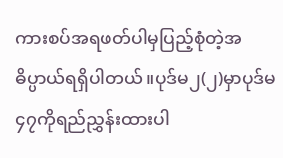ကားစပ်အရဖတ်ပါမှပြည့်စုံတဲ့အဓိပ္ပာယ်ရရှိပါတယ်။ပုဒ်မ၂(၂)မှာပုဒ်မ၄၇ကိုရည်ညွှန်းထားပါ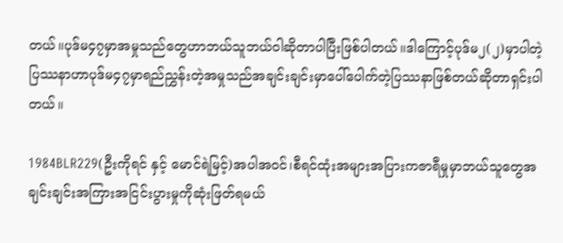တယ်။ပုဒ်မ၄၇မှာအမှုသည်တွေဟာဘယ်သူဘယ်ဝါဆိုတာပါပြီးဖြစ်ပါတယ်။ဒါကြောင့်ပုဒ်မ၂(၂)မှာပါတဲ့ပြဿနာဟာပုဒ်မ၄၇မှာရည်ညွှန်းတဲ့အမှုသည်အချင်းချင်းမှာပေါ်ပေါက်တဲ့ပြဿနာဖြစ်တယ်ဆိုတာရှင်းပါတယ်။

1984BLR229(ဦးကိုရင် နှင့် မောင်ရဲမြင့်)အပါအဝင်၊စီရင်ထုံးအများအပြားကဇာရီမှုမှာဘယ်သူတွေအချင်းချင်းအကြားအငြင်းပွားမှုကိုဆုံးဖြတ်ရမယ်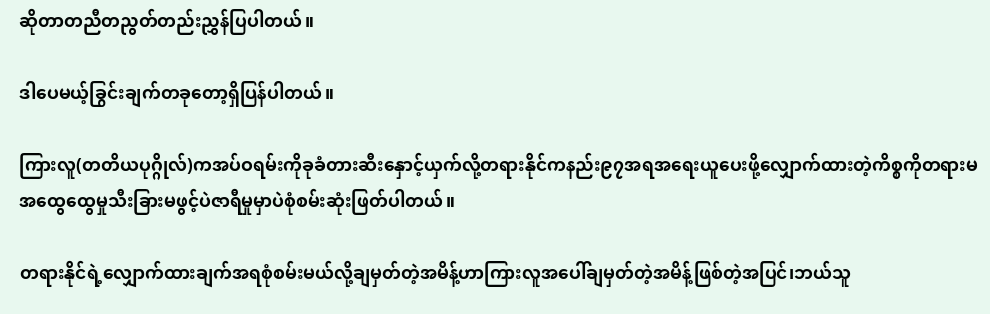ဆိုတာတညီတညွတ်တည်းညွှန်ပြပါတယ်။

ဒါပေမယ့်ခြွင်းချက်တခုတော့ရှိပြန်ပါတယ်။

ကြားလူ(တတိယပုဂ္ဂိုလ်)ကအပ်ဝရမ်းကိုခုခံတားဆီးနှောင့်ယှက်လို့တရားနိုင်ကနည်း၉၇အရအရေးယူပေးဖို့လျှောက်ထားတဲ့ကိစ္စကိုတရားမအထွေထွေမှုသီးခြားမဖွင့်ပဲဇာရီမှုမှာပဲစုံစမ်းဆုံးဖြတ်ပါတယ်။

တရားနိုင်ရဲ့လျှောက်ထားချက်အရစုံစမ်းမယ်လို့ချမှတ်တဲ့အမိန့်ဟာကြားလူအပေါ်ချမှတ်တဲ့အမိန့်ဖြစ်တဲ့အပြင်၊ဘယ်သူ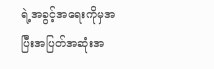ရဲ့အခွင့်အရေးကိုမှအပြီးအပြတ်အဆုံးအ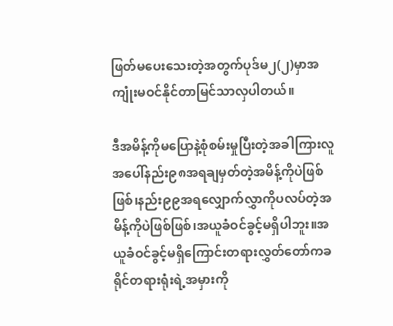ဖြတ်မပေးသေးတဲ့အတွက်ပုဒ်မ၂(၂)မှာအကျုံးမဝင်နိုင်တာမြင်သာလှပါတယ်။

ဒီအမိန့်ကိုမပြောနဲ့စုံစမ်းမှုပြီးတဲ့အခါကြားလူအပေါ်နည်း၉၈အရချမှတ်တဲ့အမိန့်ကိုပဲဖြစ်ဖြစ်၊နည်း၉၉အရလျှောက်လွှာကိုပလပ်တဲ့အမိန့်ကိုပဲဖြစ်ဖြစ်၊အယူခံဝင်ခွင့်မရှိပါဘူး။အယူခံဝင်ခွင့်မရှိကြောင်းတရားလွှတ်တော်ကခရိုင်တရားရုံးရဲ့အမှားကို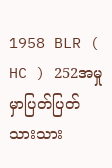1958 BLR ( HC ) 252အမှုမှာပြတ်ပြတ်သားသား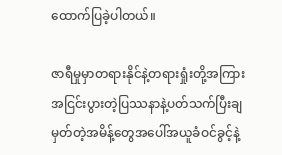ထောက်ပြခဲ့ပါတယ်။

ဇာရီမှုမှာတရားနိုင်နဲ့တရားရှုံးတို့အကြားအငြင်းပွားတဲ့ပြဿနာနဲ့ပတ်သက်ပြီးချမှတ်တဲ့အမိန့်တွေအပေါ်အယူခံဝင်ခွင့်နဲ့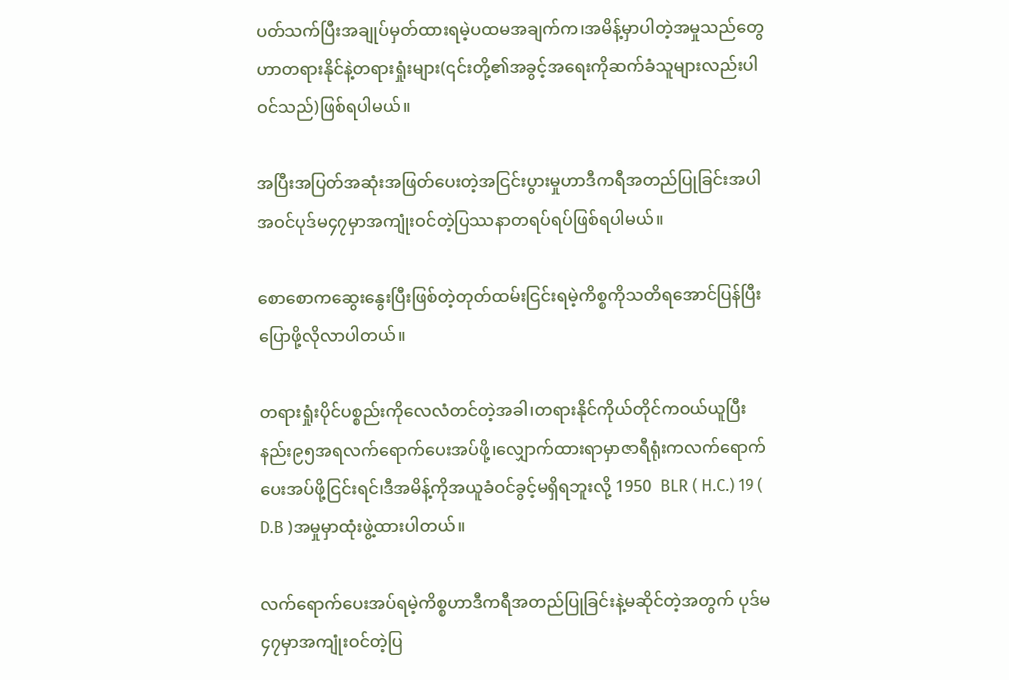ပတ်သက်ပြီးအချုပ်မှတ်ထားရမဲ့ပထမအချက်က၊အမိန့်မှာပါတဲ့အမှုသည်တွေဟာတရားနိုင်နဲ့တရားရှုံးများ(၎င်းတို့၏အခွင့်အရေးကိုဆက်ခံသူများလည်းပါဝင်သည်)ဖြစ်ရပါမယ်။

အပြီးအပြတ်အဆုံးအဖြတ်ပေးတဲ့အငြင်းပွားမှုဟာဒီကရီအတည်ပြုခြင်းအပါအဝင်ပုဒ်မ၄၇မှာအကျုံးဝင်တဲ့ပြဿနာတရပ်ရပ်ဖြစ်ရပါမယ်။

စောစောကဆွေးနွေးပြီးဖြစ်တဲ့တုတ်ထမ်းငြင်းရမဲ့ကိစ္စကိုသတိရအောင်ပြန်ပြီးပြောဖို့လိုလာပါတယ်။

တရားရှုံးပိုင်ပစ္စည်းကိုလေလံတင်တဲ့အခါ၊တရားနိုင်ကိုယ်တိုင်ကဝယ်ယူပြီးနည်း၉၅အရလက်ရောက်ပေးအပ်ဖို့၊လျှောက်ထားရာမှာဇာရီရုံးကလက်ရောက်ပေးအပ်ဖို့ငြင်းရင်၊ဒီအမိန့်ကိုအယူခံဝင်ခွင့်မရှိရဘူးလို့ 1950  BLR ( H.C.) 19 ( D.B )အမှုမှာထုံးဖွဲ့ထားပါတယ်။

လက်ရောက်ပေးအပ်ရမဲ့ကိစ္စဟာဒီကရီအတည်ပြုခြင်းနဲ့မဆိုင်တဲ့အတွက် ပုဒ်မ၄၇မှာအကျုံးဝင်တဲ့ပြ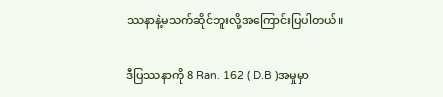ဿနာနဲ့မသက်ဆိုင်ဘူးလို့အကြောင်းပြပါတယ်။

ဒီပြဿနာကို 8 Ran. 162 ( D.B )အမှုမှာ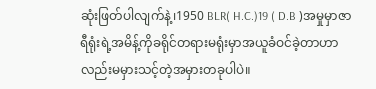ဆုံးဖြတ်ပါလျက်နဲ့၊1950 BLR( H.C.)19 ( D.B )အမှုမှာဇာရီရုံးရဲ့အမိန့်ကိုခရိုင်တရားမရုံးမှာအယူခံဝင်ခဲ့တာဟာလည်းမမှားသင့်တဲ့အမှားတခုပါပဲ။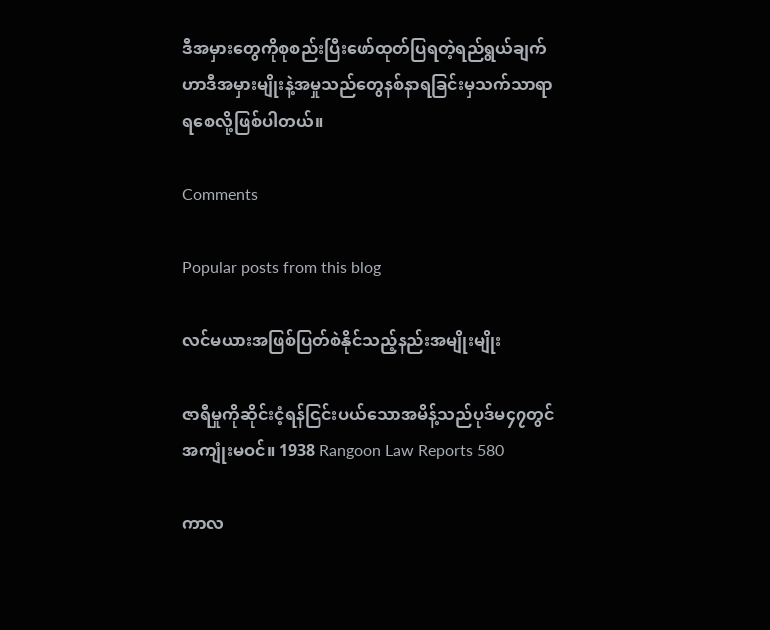ဒီအမှားတွေကိုစုစည်းပြီးဖော်ထုတ်ပြရတဲ့ရည်ရွယ်ချက်ဟာဒီအမှားမျိုးနဲ့အမှုသည်တွေနစ်နာရခြင်းမှသက်သာရာရစေလို့ဖြစ်ပါတယ်။

Comments

Popular posts from this blog

လင်မယားအဖြစ်ပြတ်စဲနိုင်သည့်နည်းအမျိုးမျိုး

ဇာရီမှုကိုဆိုင်းငံ့ရန်ငြင်းပယ်သောအမိန့်သည်ပုဒ်မ၄၇တွင်အကျုံးမဝင်။ 1938 Rangoon Law Reports 580

ကာလ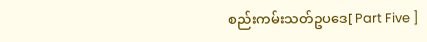စည်းကမ်းသတ်ဥပဒေ[ Part Five ]